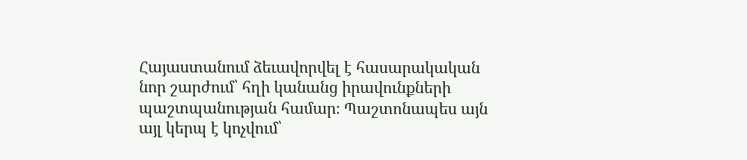Հայաստանում ձեւավորվել է հասարակական նոր շարժում՝ հղի կանանց իրավունքների պաշտպանության համար։ Պաշտոնապես այն այլ կերպ է կոչվում՝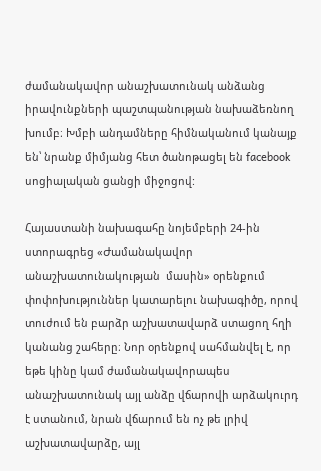ժամանակավոր անաշխատունակ անձանց իրավունքների պաշտպանության նախաձեռնող խումբ։ Խմբի անդամները հիմնականում կանայք են՝ նրանք միմյանց հետ ծանոթացել են facebook սոցիալական ցանցի միջոցով:

Հայաստանի նախագահը նոյեմբերի 24-ին ստորագրեց «Ժամանակավոր անաշխատունակության  մասին» օրենքում փոփոխություններ կատարելու նախագիծը, որով տուժում են բարձր աշխատավարձ ստացող հղի կանանց շահերը։ Նոր օրենքով սահմանվել է, որ եթե կինը կամ ժամանակավորապես անաշխատունակ այլ անձը վճարովի արձակուրդ է ստանում, նրան վճարում են ոչ թե լրիվ աշխատավարձը, այլ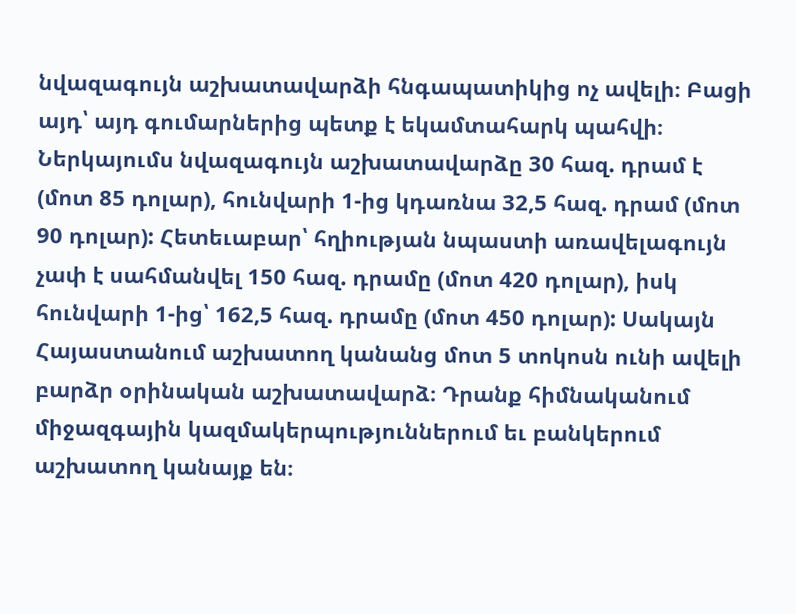նվազագույն աշխատավարձի հնգապատիկից ոչ ավելի։ Բացի այդ՝ այդ գումարներից պետք է եկամտահարկ պահվի։ Ներկայումս նվազագույն աշխատավարձը 30 հազ. դրամ է (մոտ 85 դոլար), հունվարի 1-ից կդառնա 32,5 հազ. դրամ (մոտ 90 դոլար): Հետեւաբար՝ հղիության նպաստի առավելագույն չափ է սահմանվել 150 հազ. դրամը (մոտ 420 դոլար), իսկ հունվարի 1-ից՝ 162,5 հազ. դրամը (մոտ 450 դոլար): Սակայն Հայաստանում աշխատող կանանց մոտ 5 տոկոսն ունի ավելի բարձր օրինական աշխատավարձ։ Դրանք հիմնականում միջազգային կազմակերպություններում եւ բանկերում աշխատող կանայք են։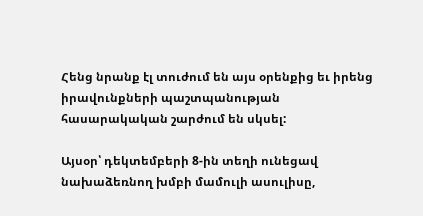Հենց նրանք էլ տուժում են այս օրենքից եւ իրենց իրավունքների պաշտպանության հասարակական շարժում են սկսել:

Այսօր՝ դեկտեմբերի 8-ին տեղի ունեցավ նախաձեռնող խմբի մամուլի ասուլիսը,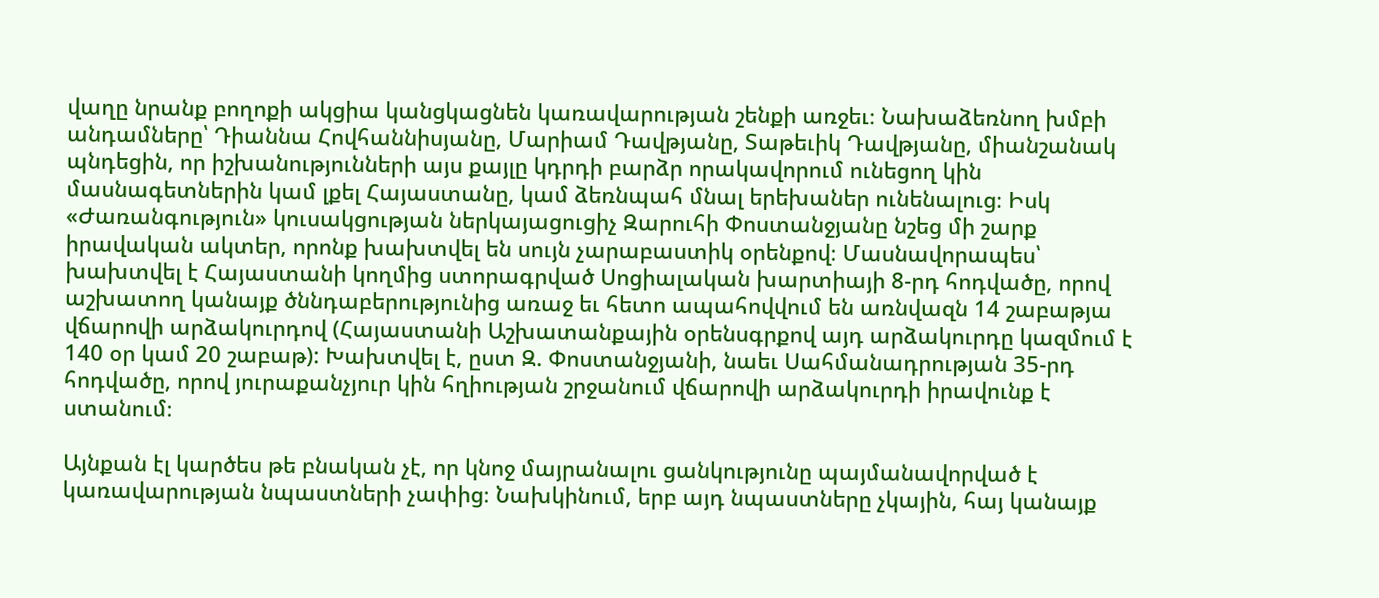վաղը նրանք բողոքի ակցիա կանցկացնեն կառավարության շենքի առջեւ։ Նախաձեռնող խմբի անդամները՝ Դիաննա Հովհաննիսյանը, Մարիամ Դավթյանը, Տաթեւիկ Դավթյանը, միանշանակ պնդեցին, որ իշխանությունների այս քայլը կդրդի բարձր որակավորում ունեցող կին մասնագետներին կամ լքել Հայաստանը, կամ ձեռնպահ մնալ երեխաներ ունենալուց։ Իսկ «Ժառանգություն» կուսակցության ներկայացուցիչ Զարուհի Փոստանջյանը նշեց մի շարք իրավական ակտեր, որոնք խախտվել են սույն չարաբաստիկ օրենքով։ Մասնավորապես՝ խախտվել է Հայաստանի կողմից ստորագրված Սոցիալական խարտիայի 8-րդ հոդվածը, որով աշխատող կանայք ծննդաբերությունից առաջ եւ հետո ապահովվում են առնվազն 14 շաբաթյա վճարովի արձակուրդով (Հայաստանի Աշխատանքային օրենսգրքով այդ արձակուրդը կազմում է 140 օր կամ 20 շաբաթ): Խախտվել է, ըստ Զ. Փոստանջյանի, նաեւ Սահմանադրության 35-րդ հոդվածը, որով յուրաքանչյուր կին հղիության շրջանում վճարովի արձակուրդի իրավունք է ստանում։

Այնքան էլ կարծես թե բնական չէ, որ կնոջ մայրանալու ցանկությունը պայմանավորված է կառավարության նպաստների չափից։ Նախկինում, երբ այդ նպաստները չկային, հայ կանայք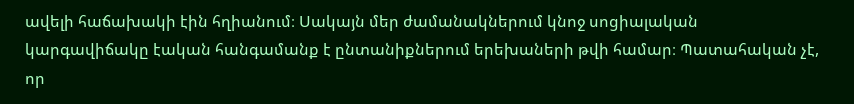ավելի հաճախակի էին հղիանում։ Սակայն մեր ժամանակներում կնոջ սոցիալական կարգավիճակը էական հանգամանք է ընտանիքներում երեխաների թվի համար։ Պատահական չէ, որ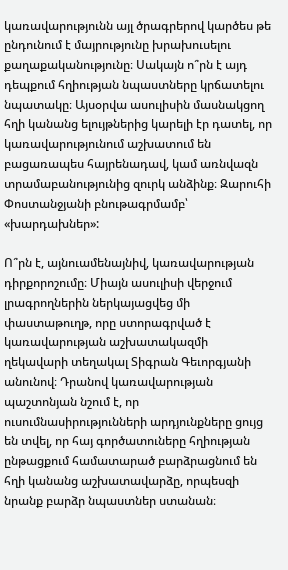կառավարությունն այլ ծրագրերով կարծես թե ընդունում է մայրությունը խրախուսելու քաղաքականությունը։ Սակայն ո՞րն է այդ դեպքում հղիության նպաստները կրճատելու նպատակը։ Այսօրվա ասուլիսին մասնակցող հղի կանանց ելույթներից կարելի էր դատել, որ կառավարությունում աշխատում են բացառապես հայրենադավ, կամ առնվազն տրամաբանությունից զուրկ անձինք։ Զարուհի Փոստանջյանի բնութագրմամբ՝ «խարդախներ»:

Ո՞րն է, այնուամենայնիվ, կառավարության դիրքորոշումը։ Միայն ասուլիսի վերջում լրագրողներին ներկայացվեց մի փաստաթուղթ, որը ստորագրված է կառավարության աշխատակազմի ղեկավարի տեղակալ Տիգրան Գեւորգյանի անունով։ Դրանով կառավարության պաշտոնյան նշում է, որ ուսումնասիրությունների արդյունքները ցույց են տվել, որ հայ գործատուները հղիության ընթացքում համատարած բարձրացնում են հղի կանանց աշխատավարձը, որպեսզի նրանք բարձր նպաստներ ստանան։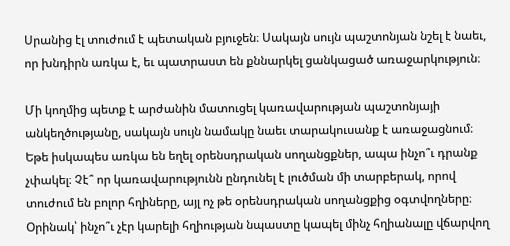Սրանից էլ տուժում է պետական բյուջեն։ Սակայն սույն պաշտոնյան նշել է նաեւ, որ խնդիրն առկա է, եւ պատրաստ են քննարկել ցանկացած առաջարկություն։

Մի կողմից պետք է արժանին մատուցել կառավարության պաշտոնյայի անկեղծությանը, սակայն սույն նամակը նաեւ տարակուսանք է առաջացնում։ Եթե իսկապես առկա են եղել օրենսդրական սողանցքներ, ապա ինչո՞ւ դրանք չփակել։ Չէ՞ որ կառավարությունն ընդունել է լուծման մի տարբերակ, որով տուժում են բոլոր հղիները, այլ ոչ թե օրենսդրական սողանցքից օգտվողները։ Օրինակ՝ ինչո՞ւ չէր կարելի հղիության նպաստը կապել մինչ հղիանալը վճարվող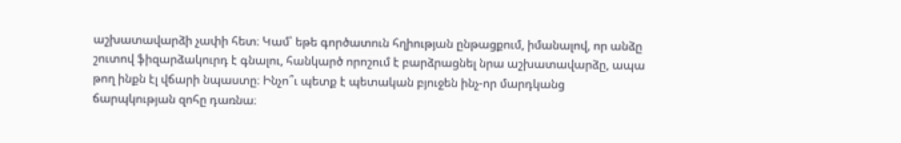աշխատավարձի չափի հետ։ Կամ՝ եթե գործատուն հղիության ընթացքում, իմանալով, որ անձը շուտով ֆիզարձակուրդ է գնալու, հանկարծ որոշում է բարձրացնել նրա աշխատավարձը, ապա թող ինքն էլ վճարի նպաստը։ Ինչո՞ւ պետք է պետական բյուջեն ինչ-որ մարդկանց ճարպկության զոհը դառնա։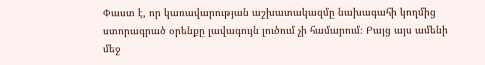Փաստ է, որ կառավարության աշխատակազմը նախագահի կողմից ստորագրած օրենքը լավագույն լուծում չի համարում։ Բայց այս ամենի մեջ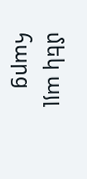մեկ այլ հարց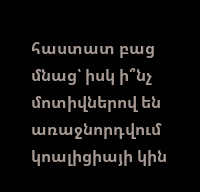հաստատ բաց մնաց՝ իսկ ի՞նչ մոտիվներով են առաջնորդվում կոալիցիայի կին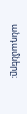անդամները։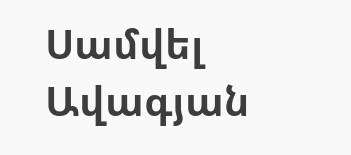Սամվել Ավագյան